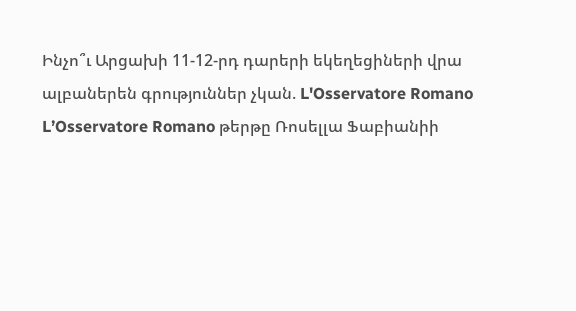Ինչո՞ւ Արցախի 11-12-րդ դարերի եկեղեցիների վրա ալբաներեն գրություններ չկան. L'Osservatore Romano
L’Osservatore Romano թերթը Ռոսելլա Ֆաբիանիի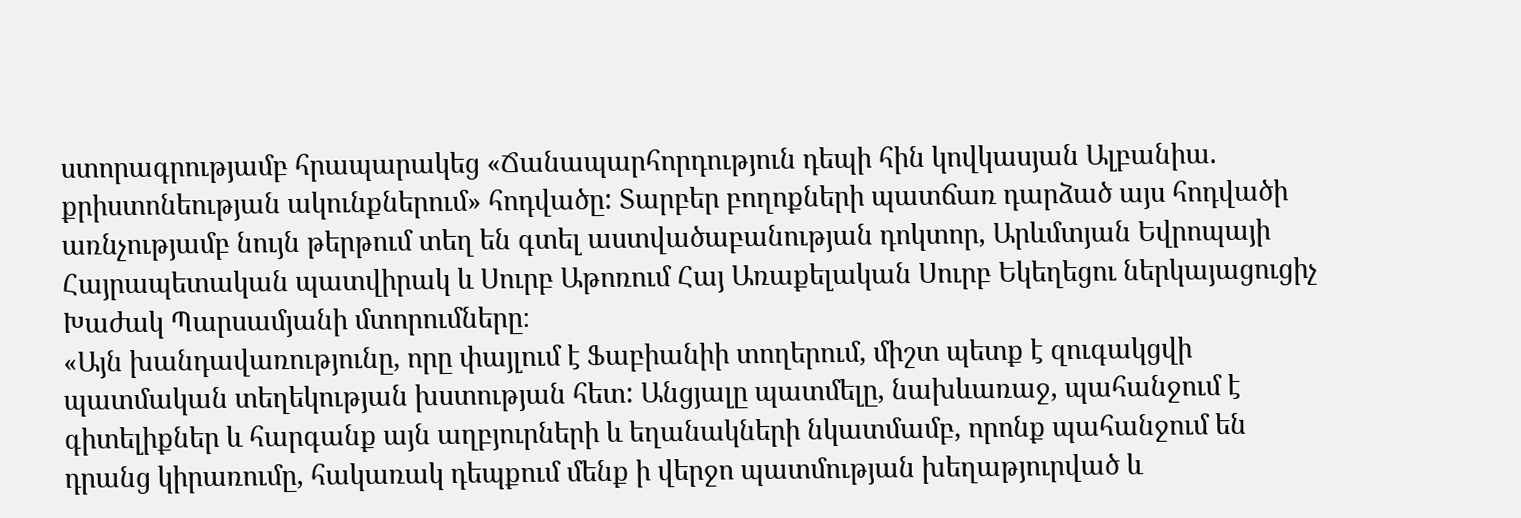ստորագրությամբ հրապարակեց «Ճանապարհորդություն դեպի հին կովկասյան Ալբանիա. քրիստոնեության ակունքներում» հոդվածը: Տարբեր բողոքների պատճառ դարձած այս հոդվածի առնչությամբ նույն թերթում տեղ են գտել աստվածաբանության դոկտոր, Արևմտյան Եվրոպայի Հայրապետական պատվիրակ և Սուրբ Աթոռում Հայ Առաքելական Սուրբ Եկեղեցու ներկայացուցիչ Խաժակ Պարսամյանի մտորումները։
«Այն խանդավառությունը, որը փայլում է Ֆաբիանիի տողերում, միշտ պետք է զուգակցվի պատմական տեղեկության խստության հետ: Անցյալը պատմելը, նախևառաջ, պահանջում է գիտելիքներ և հարգանք այն աղբյուրների և եղանակների նկատմամբ, որոնք պահանջում են դրանց կիրառումը, հակառակ դեպքում մենք ի վերջո պատմության խեղաթյուրված և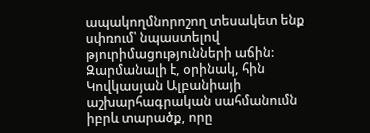ապակողմնորոշող տեսակետ ենք սփռում՝ նպաստելով թյուրիմացությունների աճին:
Զարմանալի է, օրինակ, հին Կովկասյան Ալբանիայի աշխարհագրական սահմանումն իբրև տարածք, որը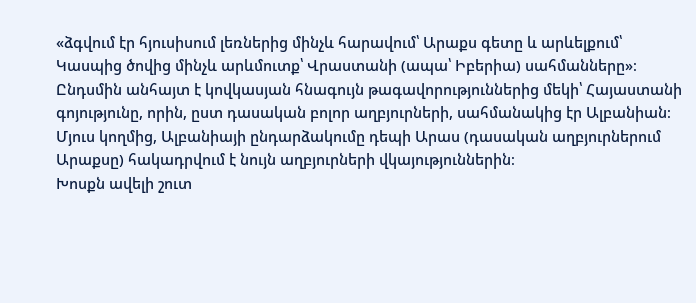«ձգվում էր հյուսիսում լեռներից մինչև հարավում՝ Արաքս գետը և արևելքում՝ Կասպից ծովից մինչև արևմուտք՝ Վրաստանի (ապա՝ Իբերիա) սահմանները»։
Ընդսմին անհայտ է կովկասյան հնագույն թագավորություններից մեկի՝ Հայաստանի գոյությունը, որին, ըստ դասական բոլոր աղբյուրների, սահմանակից էր Ալբանիան։ Մյուս կողմից, Ալբանիայի ընդարձակումը դեպի Արաս (դասական աղբյուրներում Արաքսը) հակադրվում է նույն աղբյուրների վկայություններին։
Խոսքն ավելի շուտ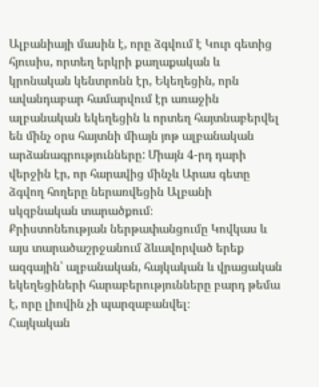Ալբանիայի մասին է, որը ձգվում է Կուր գետից հյուսիս, որտեղ երկրի քաղաքական և կրոնական կենտրոնն էր, Եկեղեցին, որն ավանդաբար համարվում էր առաջին ալբանական եկեղեցին և որտեղ հայտնաբերվել են մինչ օրս հայտնի միայն յոթ ալբանական արձանագրությունները: Միայն 4-րդ դարի վերջին էր, որ հարավից մինչև Արաս գետը ձգվող հողերը ներառվեցին Ալբանի սկզբնական տարածքում։
Քրիստոնեության ներթափանցումը Կովկաս և այս տարածաշրջանում ձևավորված երեք ազգային՝ ալբանական, հայկական և վրացական եկեղեցիների հարաբերությունները բարդ թեմա է, որը լիովին չի պարզաբանվել։
Հայկական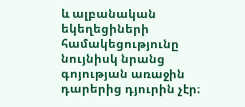և ալբանական եկեղեցիների համակեցությունը նույնիսկ նրանց գոյության առաջին դարերից դյուրին չէր։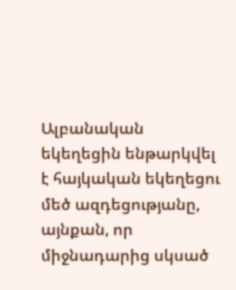Ալբանական եկեղեցին ենթարկվել է հայկական եկեղեցու մեծ ազդեցությանը, այնքան, որ միջնադարից սկսած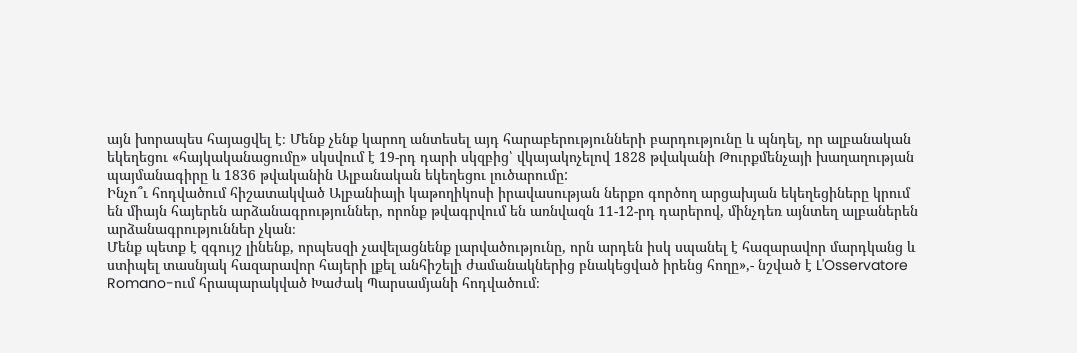այն խորապես հայացվել է։ Մենք չենք կարող անտեսել այդ հարաբերությունների բարդությունը և պնդել, որ ալբանական եկեղեցու «հայկականացումը» սկսվում է 19-րդ դարի սկզբից՝ վկայակոչելով 1828 թվականի Թուրքմենչայի խաղաղության պայմանագիրը և 1836 թվականին Ալբանական եկեղեցու լուծարումը:
Ինչո՞ւ հոդվածում հիշատակված Ալբանիայի կաթողիկոսի իրավասության ներքո գործող արցախյան եկեղեցիները կրում են միայն հայերեն արձանագրություններ, որոնք թվագրվում են առնվազն 11-12-րդ դարերով, մինչդեռ այնտեղ ալբաներեն արձանագրություններ չկան։
Մենք պետք է զգույշ լինենք, որպեսզի չավելացնենք լարվածությունը, որն արդեն իսկ սպանել է հազարավոր մարդկանց և ստիպել տասնյակ հազարավոր հայերի լքել անհիշելի ժամանակներից բնակեցված իրենց հողը»,- նշված է L'Osservatore Romano-ում հրապարակված Խաժակ Պարսամյանի հոդվածում։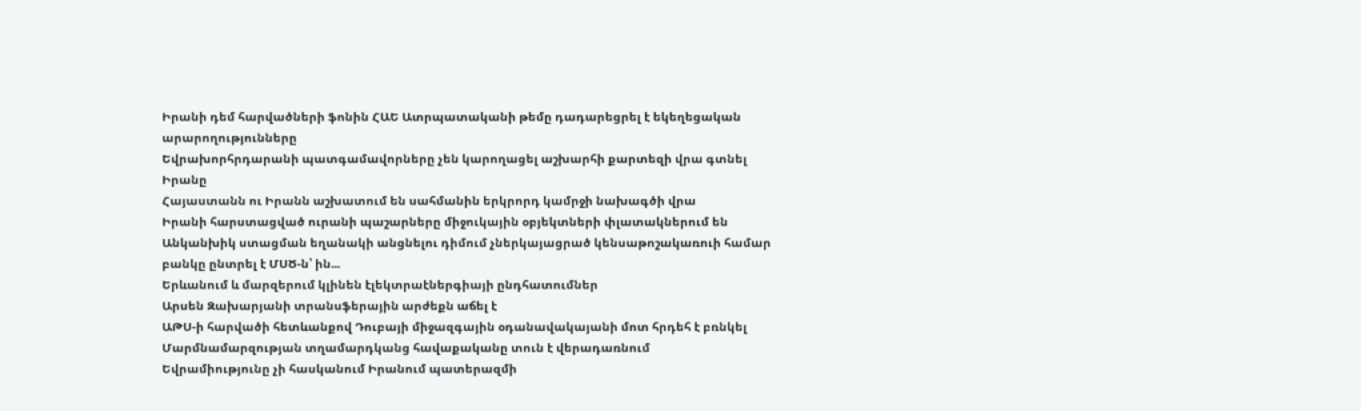Իրանի դեմ հարվածների ֆոնին ՀԱԵ Ատրպատականի թեմը դադարեցրել է եկեղեցական արարողությունները
Եվրախորհրդարանի պատգամավորները չեն կարողացել աշխարհի քարտեզի վրա գտնել Իրանը
Հայաստանն ու Իրանն աշխատում են սահմանին երկրորդ կամրջի նախագծի վրա
Իրանի հարստացված ուրանի պաշարները միջուկային օբյեկտների փլատակներում են
Անկանխիկ ստացման եղանակի անցնելու դիմում չներկայացրած կենսաթոշակառուի համար բանկը ընտրել է ՄՍԾ-ն՝ ին...
Երևանում և մարզերում կլինեն էլեկտրաէներգիայի ընդհատումներ
Արսեն Զախարյանի տրանսֆերային արժեքն աճել է
ԱԹՍ-ի հարվածի հետևանքով Դուբայի միջազգային օդանավակայանի մոտ հրդեհ է բռնկել
Մարմնամարզության տղամարդկանց հավաքականը տուն է վերադառնում
Եվրամիությունը չի հասկանում Իրանում պատերազմի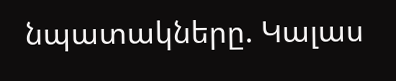նպատակները. Կալաս